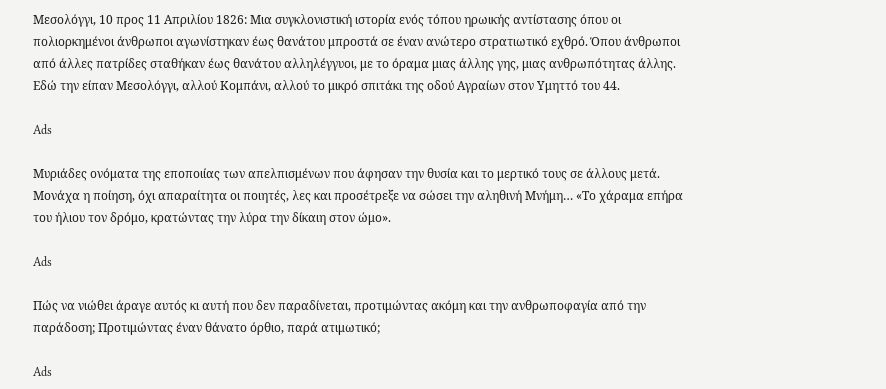Μεσολόγγι, 10 προς 11 Απριλίου 1826: Μια συγκλονιστική ιστορία ενός τόπου ηρωικής αντίστασης όπου οι πολιορκημένοι άνθρωποι αγωνίστηκαν έως θανάτου μπροστά σε έναν ανώτερο στρατιωτικό εχθρό. Όπου άνθρωποι από άλλες πατρίδες σταθήκαν έως θανάτου αλληλέγγυοι, με το όραμα μιας άλλης γης, μιας ανθρωπότητας άλλης. Εδώ την είπαν Μεσολόγγι, αλλού Κομπάνι, αλλού το μικρό σπιτάκι της οδού Αγραίων στον Υμηττό του 44.

Ads

Μυριάδες ονόματα της εποποιίας των απελπισμένων που άφησαν την θυσία και το μερτικό τους σε άλλους μετά. Μονάχα η ποίηση, όχι απαραίτητα οι ποιητές, λες και προσέτρεξε να σώσει την αληθινή Μνήμη… «Το χάραμα επήρα του ήλιου τον δρόμο, κρατώντας την λύρα την δίκαιη στον ώμο».

Ads

Πώς να νιώθει άραγε αυτός κι αυτή που δεν παραδίνεται, προτιμώντας ακόμη και την ανθρωποφαγία από την παράδοση; Προτιμώντας έναν θάνατο όρθιο, παρά ατιμωτικό;

Ads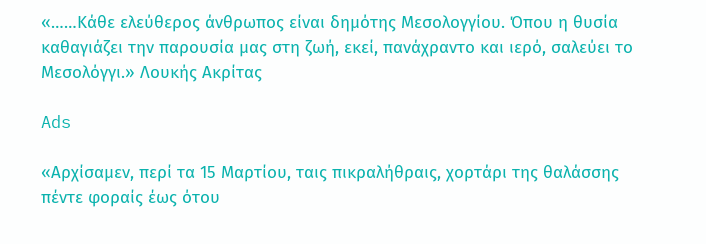«……Κάθε ελεύθερος άνθρωπος είναι δημότης Μεσολογγίου. Όπου η θυσία καθαγιάζει την παρουσία μας στη ζωή, εκεί, πανάχραντο και ιερό, σαλεύει το Μεσολόγγι.» Λουκής Ακρίτας

Ads

«Αρχίσαμεν, περί τα 15 Μαρτίου, ταις πικραλήθραις, χορτάρι της θαλάσσης πέντε φοραίς έως ότου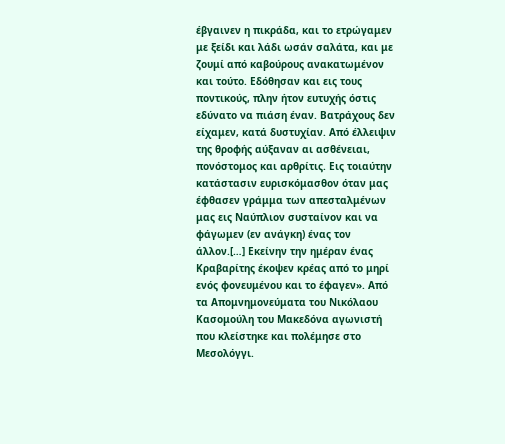έβγαινεν η πικράδα, και το ετρώγαμεν με ξείδι και λάδι ωσάν σαλάτα, και με ζουμί από καβούρους ανακατωμένον και τούτο. Εδόθησαν και εις τους ποντικούς, πλην ήτον ευτυχής όστις εδύνατο να πιάση έναν. Βατράχους δεν είχαμεν, κατά δυστυχίαν. Από έλλειψιν της θροφής αύξαναν αι ασθένειαι, πονόστομος και αρθρίτις. Εις τοιαύτην κατάστασιν ευρισκόμασθον όταν μας έφθασεν γράμμα των απεσταλμένων μας εις Ναύπλιον συσταίνον και να φάγωμεν (εν ανάγκη) ένας τον άλλον.[…] Εκείνην την ημέραν ένας Κραβαρίτης έκοψεν κρέας από το μηρί ενός φονευμένου και το έφαγεν». Από τα Απομνημονεύματα του Νικόλαου Κασομούλη του Μακεδόνα αγωνιστή που κλείστηκε και πολέμησε στο Μεσολόγγι.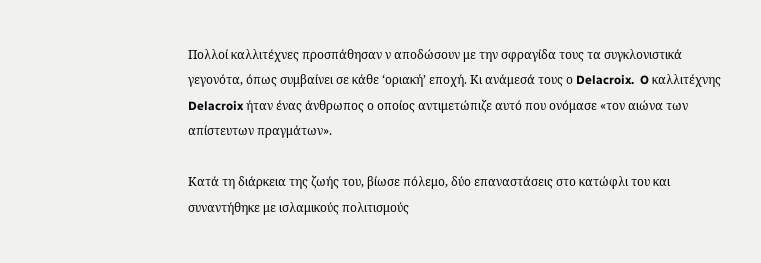Πολλοί καλλιτέχνες προσπάθησαν ν αποδώσουν με την σφραγίδα τους τα συγκλονιστικά γεγονότα, όπως συμβαίνει σε κάθε ‘οριακή’ εποχή. Κι ανάμεσά τους ο Delacroix.  O καλλιτέχνης Delacroix ήταν ένας άνθρωπος ο οποίος αντιμετώπιζε αυτό που ονόμασε «τον αιώνα των απίστευτων πραγμάτων».

Κατά τη διάρκεια της ζωής του, βίωσε πόλεμο, δύο επαναστάσεις στο κατώφλι του και συναντήθηκε με ισλαμικούς πολιτισμούς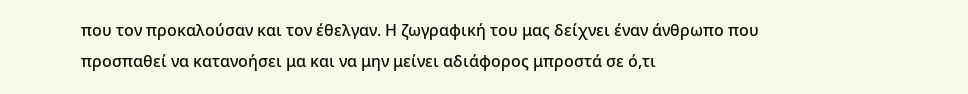που τον προκαλούσαν και τον έθελγαν. Η ζωγραφική του μας δείχνει έναν άνθρωπο που προσπαθεί να κατανοήσει μα και να μην μείνει αδιάφορος μπροστά σε ό,τι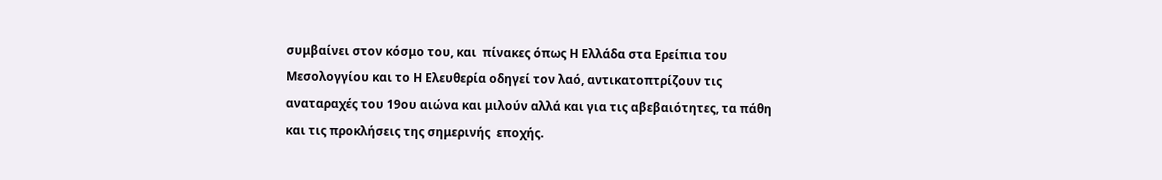συμβαίνει στον κόσμο του, και  πίνακες όπως Η Ελλάδα στα Ερείπια του Μεσολογγίου και το Η Ελευθερία οδηγεί τον λαό, αντικατοπτρίζουν τις αναταραχές του 19ου αιώνα και μιλούν αλλά και για τις αβεβαιότητες, τα πάθη και τις προκλήσεις της σημερινής  εποχής.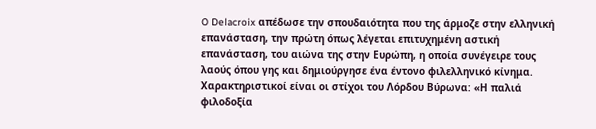O Delacroix απέδωσε την σπουδαιότητα που της άρμοζε στην ελληνική επανάσταση, την πρώτη όπως λέγεται επιτυχημένη αστική επανάσταση, του αιώνα της στην Ευρώπη, η οποία συνέγειρε τους λαούς όπου γης και δημιούργησε ένα έντονο φιλελληνικό κίνημα. Χαρακτηριστικοί είναι οι στίχοι του Λόρδου Βύρωνα: «Η παλιά φιλοδοξία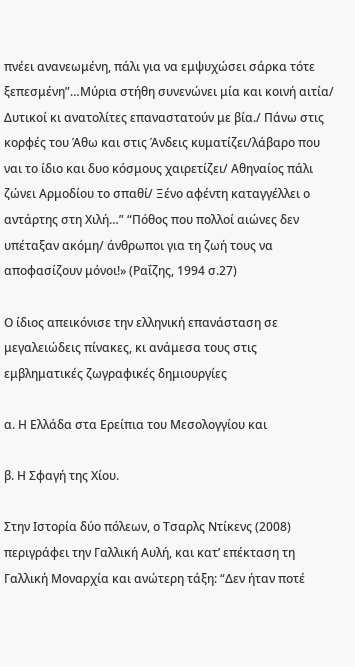πνέει ανανεωμένη, πάλι για να εμψυχώσει σάρκα τότε ξεπεσμένη”…Μύρια στήθη συνενώνει μία και κοινή αιτία/ Δυτικοί κι ανατολίτες επαναστατούν με βία./ Πάνω στις κορφές του Άθω και στις Άνδεις κυματίζει/λάβαρο που ναι το ίδιο και δυο κόσμους χαιρετίζει/ Αθηναίος πάλι ζώνει Αρμοδίου το σπαθί/ Ξένο αφέντη καταγγέλλει ο αντάρτης στη Χιλή…” “Πόθος που πολλοί αιώνες δεν υπέταξαν ακόμη/ άνθρωποι για τη ζωή τους να αποφασίζουν μόνοι!» (Ραΐζης, 1994 σ.27)

Ο ίδιος απεικόνισε την ελληνική επανάσταση σε μεγαλειώδεις πίνακες, κι ανάμεσα τους στις εμβληματικές ζωγραφικές δημιουργίες

α. Η Ελλάδα στα Ερείπια του Μεσολογγίου και

β. Η Σφαγή της Χίου.

Στην Ιστορία δύο πόλεων, ο Τσαρλς Ντίκενς (2008) περιγράφει την Γαλλική Αυλή, και κατ’ επέκταση τη Γαλλική Μοναρχία και ανώτερη τάξη: “Δεν ήταν ποτέ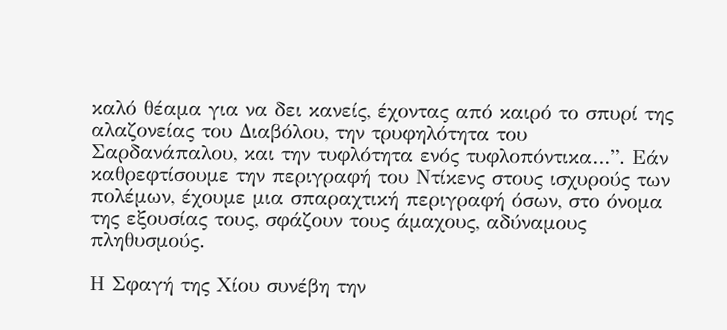καλό θέαμα για να δει κανείς, έχοντας από καιρό το σπυρί της αλαζονείας του Διαβόλου, την τρυφηλότητα του Σαρδανάπαλου, και την τυφλότητα ενός τυφλοπόντικα…”. Εάν καθρεφτίσουμε την περιγραφή του Ντίκενς στους ισχυρούς των πολέμων, έχουμε μια σπαραχτική περιγραφή όσων, στο όνομα της εξουσίας τους, σφάζουν τους άμαχους, αδύναμους πληθυσμούς.

Η Σφαγή της Χίου συνέβη την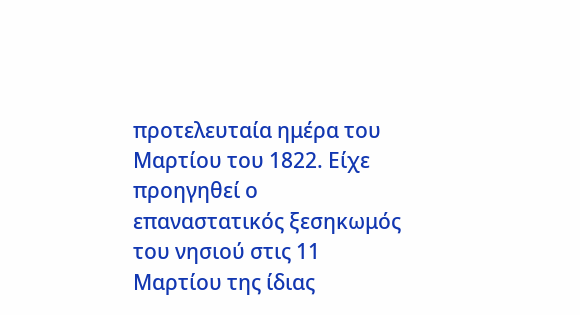προτελευταία ημέρα του  Μαρτίου του 1822. Είχε προηγηθεί ο επαναστατικός ξεσηκωμός του νησιού στις 11 Μαρτίου της ίδιας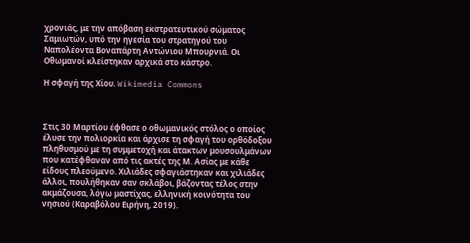χρονιάς, με την απόβαση εκστρατευτικού σώματος Σαμιωτών, υπό την ηγεσία του στρατηγού του  Ναπολέοντα Βοναπάρτη Αντώνιου Μπουρνιά. Οι Οθωμανοί κλείστηκαν αρχικά στο κάστρο.

Η σφαγή της Χίου. Wikimedia Commons



Στις 30 Μαρτίου έφθασε ο οθωμανικός στόλος ο οποίος έλυσε την πολιορκία και άρχισε τη σφαγή του ορθόδοξου πληθυσμού με τη συμμετοχή και άτακτων μουσουλμάνων που κατέφθαναν από τις ακτές της Μ. Ασίας με κάθε είδους πλεούμενο. Χιλιάδες σφαγιάστηκαν και χιλιάδες άλλοι, πουλήθηκαν σαν σκλάβοι, βάζοντας τέλος στην ακμάζουσα, λόγω μαστίχας, ελληνική κοινότητα του νησιού (Καραβόλου Ειρήνη, 2019).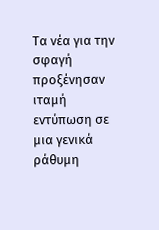Τα νέα για την σφαγή προξένησαν ιταμή εντύπωση σε μια γενικά ράθυμη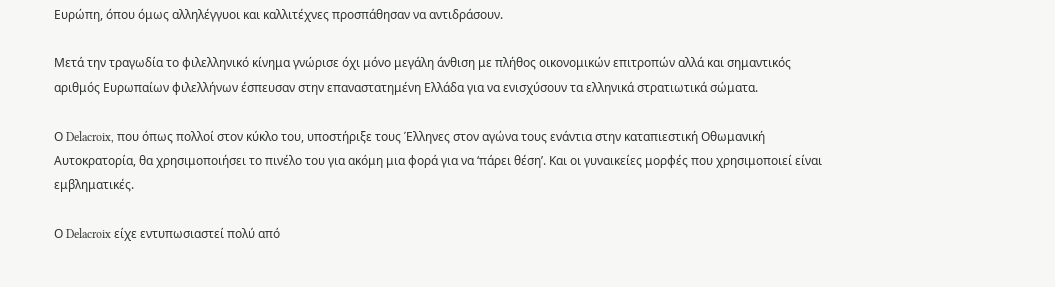Ευρώπη, όπου όμως αλληλέγγυοι και καλλιτέχνες προσπάθησαν να αντιδράσουν.

Μετά την τραγωδία το φιλελληνικό κίνημα γνώρισε όχι μόνο μεγάλη άνθιση με πλήθος οικονομικών επιτροπών αλλά και σημαντικός αριθμός Ευρωπαίων φιλελλήνων έσπευσαν στην επαναστατημένη Ελλάδα για να ενισχύσουν τα ελληνικά στρατιωτικά σώματα.

Ο Delacroix, που όπως πολλοί στον κύκλο του, υποστήριξε τους Έλληνες στον αγώνα τους ενάντια στην καταπιεστική Οθωμανική Αυτοκρατορία, θα χρησιμοποιήσει το πινέλο του για ακόμη μια φορά για να ‘πάρει θέση’. Και οι γυναικείες μορφές που χρησιμοποιεί είναι εμβληματικές.

Ο Delacroix είχε εντυπωσιαστεί πολύ από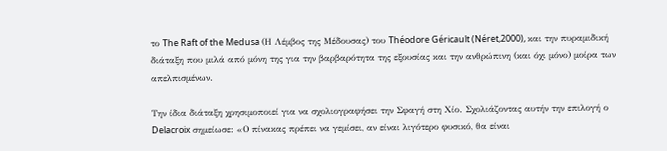το The Raft of the Medusa (Η Λέμβος της Μέδουσας) του Théodore Géricault (Néret,2000), και την πυραμιδική διάταξη που μιλά από μόνη της για την βαρβαρότητα της εξουσίας και την ανθρώπινη (και όχι μόνο) μοίρα των απελπισμένων.

Την ίδια διάταξη χρησιμοποιεί για να σχολιογραφήσει την Σφαγή στη Χίο. Σχολιάζοντας αυτήν την επιλογή ο Delacroix σημείωσε: «Ο πίνακας πρέπει να γεμίσει, αν είναι λιγότερο φυσικό, θα είναι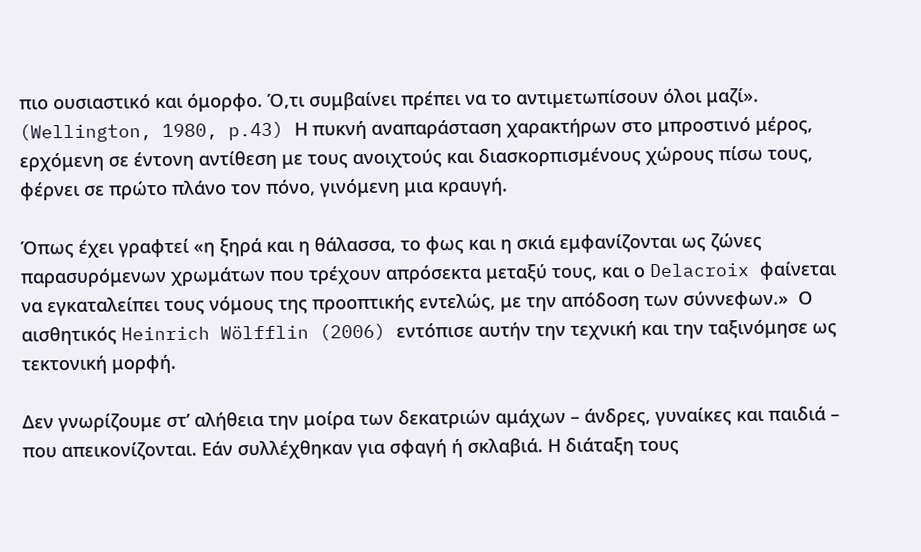πιο ουσιαστικό και όμορφο. Ό,τι συμβαίνει πρέπει να το αντιμετωπίσουν όλοι μαζί». (Wellington, 1980, p.43) Η πυκνή αναπαράσταση χαρακτήρων στο μπροστινό μέρος, ερχόμενη σε έντονη αντίθεση με τους ανοιχτούς και διασκορπισμένους χώρους πίσω τους, φέρνει σε πρώτο πλάνο τον πόνο, γινόμενη μια κραυγή.

Όπως έχει γραφτεί «η ξηρά και η θάλασσα, το φως και η σκιά εμφανίζονται ως ζώνες παρασυρόμενων χρωμάτων που τρέχουν απρόσεκτα μεταξύ τους, και ο Delacroix φαίνεται να εγκαταλείπει τους νόμους της προοπτικής εντελώς, με την απόδοση των σύννεφων.»  Ο αισθητικός Heinrich Wölfflin (2006) εντόπισε αυτήν την τεχνική και την ταξινόμησε ως τεκτονική μορφή.

Δεν γνωρίζουμε στ’ αλήθεια την μοίρα των δεκατριών αμάχων – άνδρες, γυναίκες και παιδιά – που απεικονίζονται. Εάν συλλέχθηκαν για σφαγή ή σκλαβιά. Η διάταξη τους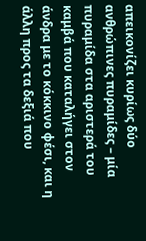απεικονίζει κυρίως δύο ανθρώπινες πυραμίδες – μία πυραμίδα στα αριστερά του καμβά που καταλήγει στον άνδρα με το κόκκινο φέσι, και η άλλη προς τα δεξιά που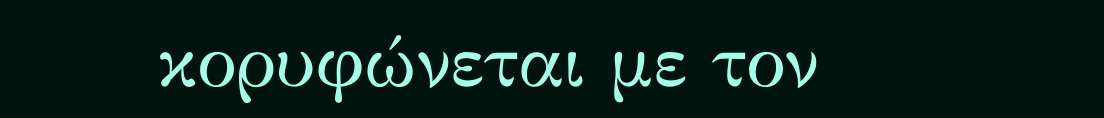κορυφώνεται με τον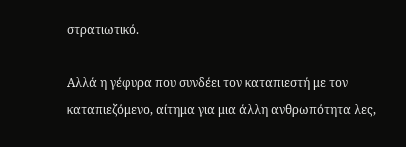στρατιωτικό.

Αλλά η γέφυρα που συνδέει τον καταπιεστή με τον καταπιεζόμενο, αίτημα για μια άλλη ανθρωπότητα λες,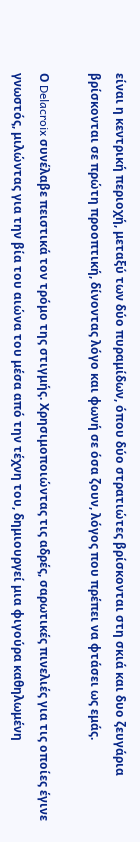είναι η κεντρική περιοχή, μεταξύ των δύο πυραμίδων, όπου δύο στρατιώτες βρίσκονται στη σκιά και δυο ζευγάρια βρίσκονται σε πρώτη προοπτική, δίνοντας λόγο και φωνή σε όσα ζουν, λόγος που πρέπει να φτάσει ως εμάς.

Ο Delacroix συνέλαβε πειστικά τον τρόμο της στιγμής. Χρησιμοποιώντας τις αδρές, σαρωτικές πινελιές για τις οποίες έγινε γνωστός, μιλώντας για την βία του αιώνα του μέσα από την τέχνη του, δημιουργεί μια φιγούρα καθηλωμένη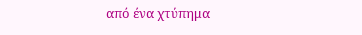από ένα χτύπημα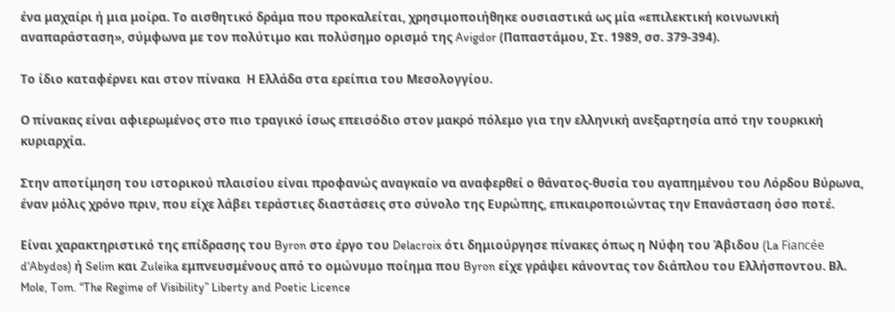ένα μαχαίρι ή μια μοίρα. Το αισθητικό δράμα που προκαλείται, χρησιμοποιήθηκε ουσιαστικά ως μία «επιλεκτική κοινωνική αναπαράσταση», σύμφωνα με τον πολύτιμο και πολύσημο ορισμό της Avigdor (Παπαστάμου, Στ. 1989, σσ. 379-394).

Το ίδιο καταφέρνει και στον πίνακα  Η Ελλάδα στα ερείπια του Μεσολογγίου.

Ο πίνακας είναι αφιερωμένος στο πιο τραγικό ίσως επεισόδιο στον μακρό πόλεμο για την ελληνική ανεξαρτησία από την τουρκική κυριαρχία.

Στην αποτίμηση του ιστορικού πλαισίου είναι προφανώς αναγκαίο να αναφερθεί ο θάνατος-θυσία του αγαπημένου του Λόρδου Βύρωνα, έναν μόλις χρόνο πριν, που είχε λάβει τεράστιες διαστάσεις στο σύνολο της Ευρώπης, επικαιροποιώντας την Επανάσταση όσο ποτέ.

Είναι χαρακτηριστικό της επίδρασης του Byron στο έργο του Delacroix ότι δημιούργησε πίνακες όπως η Νύφη του Άβιδου (La Fiancée d‘Abydos) ή Selim και Zuleika εμπνευσμένους από το ομώνυμο ποίημα που Byron είχε γράψει κάνοντας τον διάπλου του Ελλήσποντου. Βλ. Mole, Tom. “The Regime of Visibility” Liberty and Poetic Licence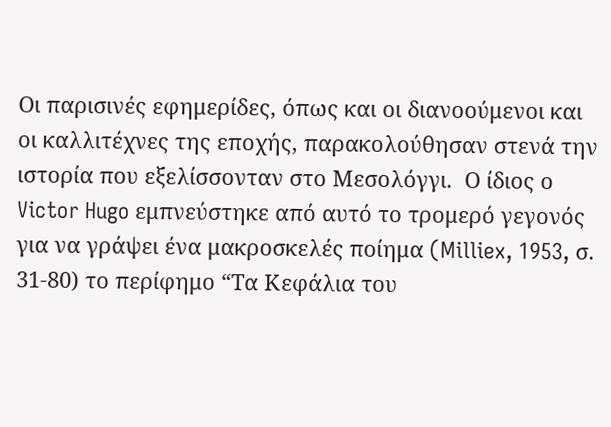Οι παρισινές εφημερίδες, όπως και οι διανοούμενοι και οι καλλιτέχνες της εποχής, παρακολούθησαν στενά την ιστορία που εξελίσσονταν στο Μεσολόγγι.  Ο ίδιος ο Victor Hugo εμπνεύστηκε από αυτό το τρομερό γεγονός για να γράψει ένα μακροσκελές ποίημα (Milliex, 1953, σ. 31-80) το περίφημο “Τα Κεφάλια του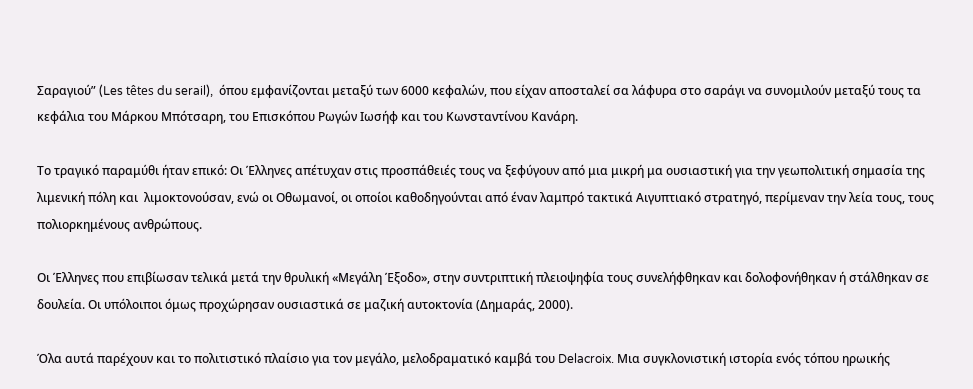Σαραγιού” (Les têtes du serail),  όπου εμφανίζονται μεταξύ των 6000 κεφαλών, που είχαν αποσταλεί σα λάφυρα στο σαράγι να συνομιλούν μεταξύ τους τα  κεφάλια του Μάρκου Μπότσαρη, του Επισκόπου Ρωγών Ιωσήφ και του Κωνσταντίνου Κανάρη.

Το τραγικό παραμύθι ήταν επικό: Οι Έλληνες απέτυχαν στις προσπάθειές τους να ξεφύγουν από μια μικρή μα ουσιαστική για την γεωπολιτική σημασία της λιμενική πόλη και  λιμοκτονούσαν, ενώ οι Οθωμανοί, οι οποίοι καθοδηγούνται από έναν λαμπρό τακτικά Αιγυπτιακό στρατηγό, περίμεναν την λεία τους, τους πολιορκημένους ανθρώπους.

Οι Έλληνες που επιβίωσαν τελικά μετά την θρυλική «Μεγάλη Έξοδο», στην συντριπτική πλειοψηφία τους συνελήφθηκαν και δολοφονήθηκαν ή στάλθηκαν σε δουλεία. Οι υπόλοιποι όμως προχώρησαν ουσιαστικά σε μαζική αυτοκτονία (Δημαράς, 2000).

Όλα αυτά παρέχουν και το πολιτιστικό πλαίσιο για τον μεγάλο, μελοδραματικό καμβά του Delacroix. Μια συγκλονιστική ιστορία ενός τόπου ηρωικής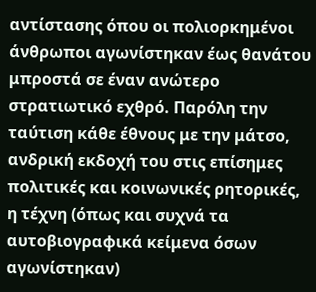αντίστασης όπου οι πολιορκημένοι άνθρωποι αγωνίστηκαν έως θανάτου μπροστά σε έναν ανώτερο στρατιωτικό εχθρό. Παρόλη την ταύτιση κάθε έθνους με την μάτσο, ανδρική εκδοχή του στις επίσημες πολιτικές και κοινωνικές ρητορικές, η τέχνη (όπως και συχνά τα αυτοβιογραφικά κείμενα όσων αγωνίστηκαν)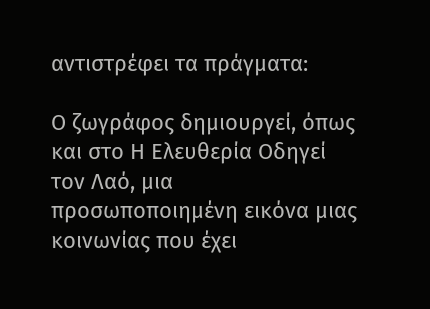αντιστρέφει τα πράγματα:

Ο ζωγράφος δημιουργεί, όπως και στο Η Ελευθερία Οδηγεί τον Λαό, μια προσωποποιημένη εικόνα μιας κοινωνίας που έχει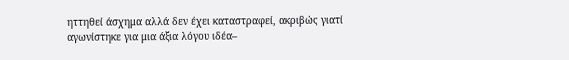ηττηθεί άσχημα αλλά δεν έχει καταστραφεί, ακριβώς γιατί αγωνίστηκε για μια άξια λόγου ιδέα–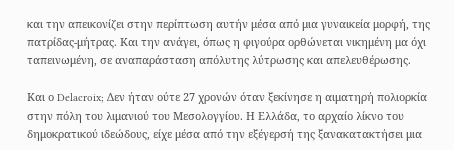και την απεικονίζει στην περίπτωση αυτήν μέσα από μια γυναικεία μορφή, της πατρίδας-μήτρας. Και την ανάγει, όπως η φιγούρα ορθώνεται νικημένη μα όχι ταπεινωμένη, σε αναπαράσταση απόλυτης λύτρωσης και απελευθέρωσης.

Και ο Delacroix; Δεν ήταν ούτε 27 χρονών όταν ξεκίνησε η αιματηρή πολιορκία στην πόλη του λιμανιού του Μεσολογγίου. Η Ελλάδα, το αρχαίο λίκνο του δημοκρατικού ιδεώδους, είχε μέσα από την εξέγερσή της ξανακατακτήσει μια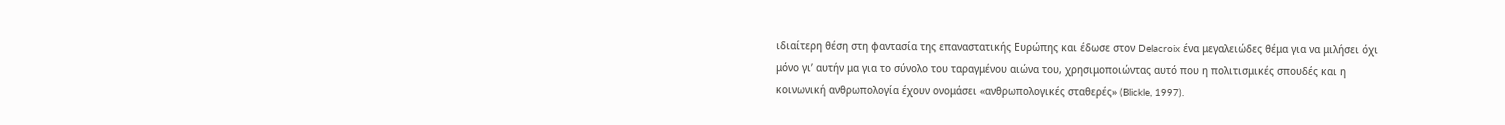ιδιαίτερη θέση στη φαντασία της επαναστατικής Ευρώπης και έδωσε στον Delacroix ένα μεγαλειώδες θέμα για να μιλήσει όχι μόνο γι’ αυτήν μα για το σύνολο του ταραγμένου αιώνα του, χρησιμοποιώντας αυτό που η πολιτισμικές σπουδές και η κοινωνική ανθρωπολογία έχουν ονομάσει «ανθρωπολογικές σταθερές» (Blickle, 1997).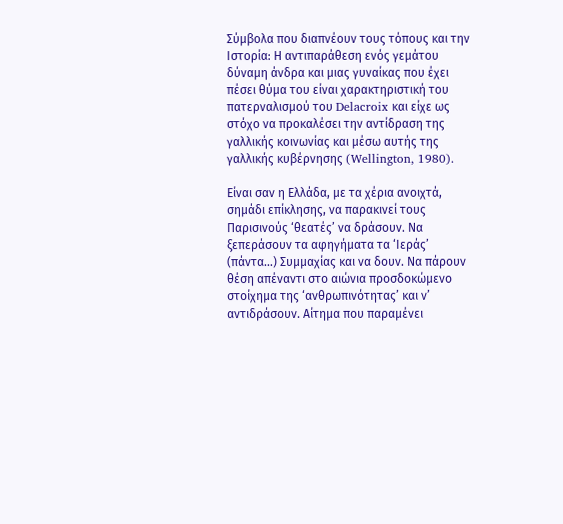Σύμβολα που διαπνέουν τους τόπους και την Ιστορία: Η αντιπαράθεση ενός γεμάτου δύναμη άνδρα και μιας γυναίκας που έχει πέσει θύμα του είναι χαρακτηριστική του πατερναλισμού του Delacroix και είχε ως στόχο να προκαλέσει την αντίδραση της γαλλικής κοινωνίας και μέσω αυτής της γαλλικής κυβέρνησης (Wellington, 1980).

Είναι σαν η Ελλάδα, με τα χέρια ανοιχτά, σημάδι επίκλησης, να παρακινεί τους Παρισινούς ‘θεατές’ να δράσουν. Να ξεπεράσουν τα αφηγήματα τα ‘Ιεράς’ (πάντα…) Συμμαχίας και να δουν. Να πάρουν θέση απέναντι στο αιώνια προσδοκώμενο στοίχημα της ‘ανθρωπινότητας’ και ν’ αντιδράσουν. Αίτημα που παραμένει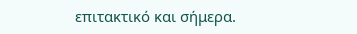επιτακτικό και σήμερα.